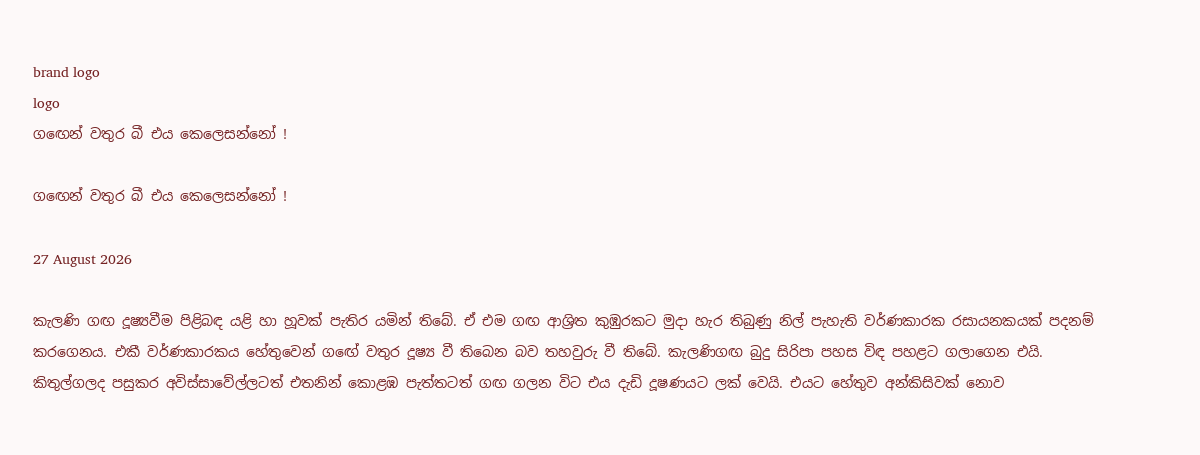brand logo
logo
ගඟෙන් වතුර බී එය කෙලෙසන්නෝ !

ගඟෙන් වතුර බී එය කෙලෙසන්නෝ !

27 August 2026

කැලණි ගඟ දූෂ්‍යවීම පිළිබඳ යළි හා හූවක් පැතිර යමින් තිබේ. ඒ එම ගඟ ආශ්‍රිත කුඹුරකට මුදා හැර තිබුණු නිල් පැහැති වර්ණකාරක රසායනකයක් පදනම් කරගෙනය. එකී වර්ණකාරකය හේතුවෙන් ගඟේ වතුර දූෂ්‍ය වී තිබෙන බව තහවුරු වී තිබේ. කැලණිගඟ බුදු සිරිපා පහස විඳ පහළට ගලාගෙන එයි. කිතුල්ගලද පසුකර අවිස්සාවේල්ලටත් එතනින් කොළඹ පැත්තටත් ගඟ ගලන විට එය දැඩි දූෂණයට ලක් වෙයි. එයට හේතුව අන්කිසිවක් නොව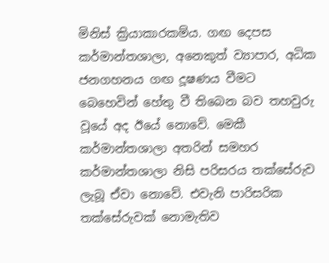මිනිස් ක්‍රියාකාරකම්ය. ගඟ දෙපස කර්මාන්තශාලා, අනෙකුත් ව්‍යාපාර, අධික ජනගහනය ගඟ දූෂණය වීමට බෙහෙවින් හේතු වී තිබෙන බව තහවුරු වූයේ අද ඊයේ නොවේ. මෙකී කර්මාන්තශාලා අතරින් සමහර කර්මාන්තශාලා නිසි පරිසරය තක්සේරුව ලැබූ ඒවා නොවේ. එවැනි පාරිසරික තක්සේරුවක් නොමැතිව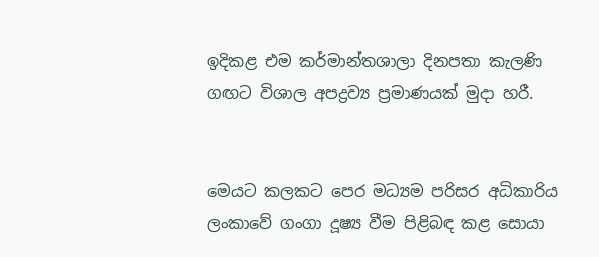ඉදිකළ එම කර්මාන්තශාලා දිනපතා කැලණි ගඟට විශාල අපද්‍රව්‍ය ප්‍රමාණයක් මුදා හරී.


මෙයට කලකට පෙර මධ්‍යම පරිසර අධිකාරිය ලංකාවේ ගංගා දූෂ්‍ය වීම පිළිබඳ කළ සොයා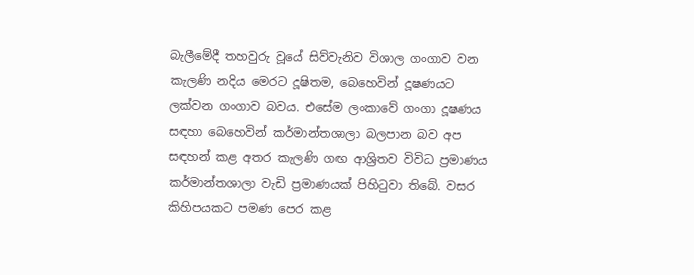බැලීමේදී තහවුරු වූයේ සිව්වැනිව විශාල ගංගාව වන කැලණි නදිය මෙරට දූෂිතම, බෙහෙවින් දූෂණයට ලක්වන ගංගාව බවය. එසේම ලංකාවේ ගංගා දූෂණය සඳහා බෙහෙවින් කර්මාන්තශාලා බලපාන බව අප සඳහන් කළ අතර කැලණි ගඟ ආශ්‍රිතව විවිධ ප්‍රමාණය කර්මාන්තශාලා වැඩි ප්‍රමාණයක් පිහිටුවා තිබේ. වසර කිහිපයකට පමණ පෙර කළ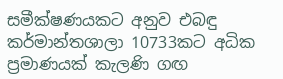සමීක්ෂණයකට අනුව එබඳු කර්මාන්තශාලා 10733කට අධික ප්‍රමාණයක් කැලණි ගඟ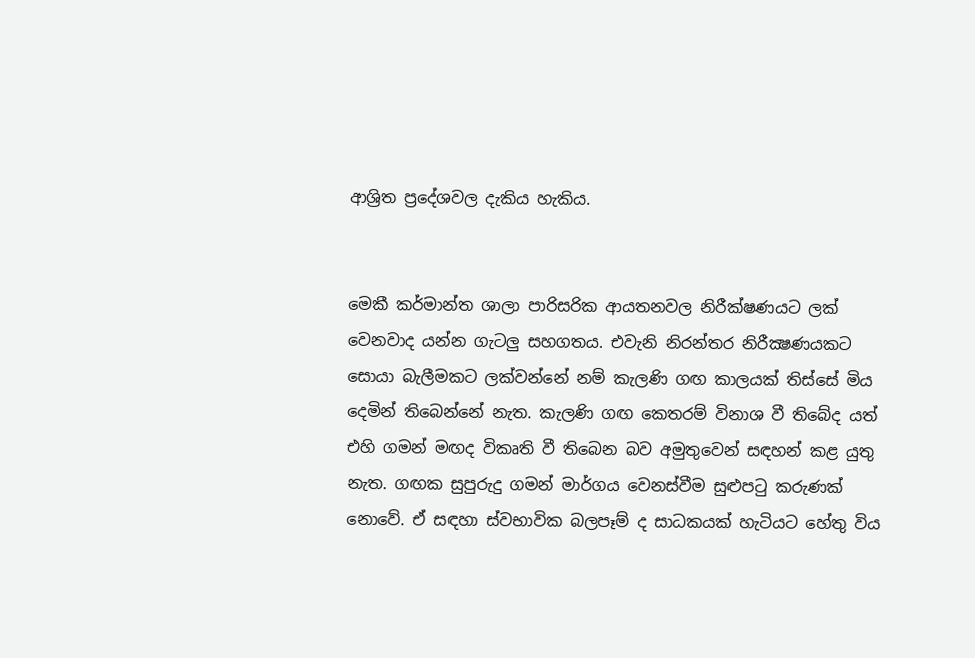ආශ්‍රිත ප්‍රදේශවල දැකිය හැකිය.


මෙකී කර්මාන්ත ශාලා පාරිසරික ආයතනවල නිරීක්ෂණයට ලක් වෙනවාද යන්න ගැටලු සහගතය. එවැනි නිරන්තර නිරීක්‍ෂණයකට සොයා බැලීමකට ලක්වන්නේ නම් කැලණි ගඟ කාලයක් තිස්සේ මිය දෙමින් තිබෙන්නේ නැත. කැලණි ගඟ කෙතරම් විනාශ වී තිබේද යත් එහි ගමන් මඟද විකෘති වී තිබෙන බව අමුතුවෙන් සඳහන් කළ යුතු නැත. ගඟක සුපුරුදු ගමන් මාර්ගය වෙනස්වීම සුළුපටු කරුණක් නොවේ. ඒ සඳහා ස්වභාවික බලපෑම් ද සාධකයක් හැටියට හේතු විය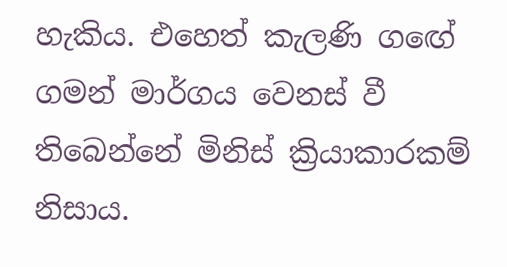හැකිය. එහෙත් කැලණි ගඟේ ගමන් මාර්ගය වෙනස් වී තිබෙන්නේ මිනිස් ක්‍රියාකාරකම් නිසාය.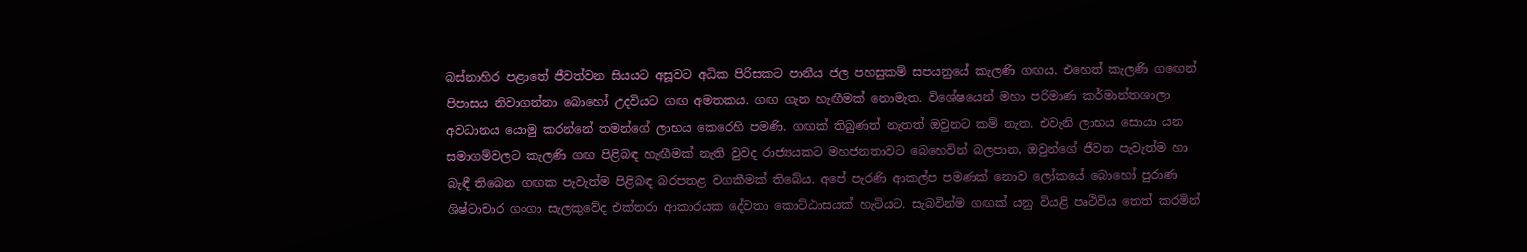බස්නාහිර පළාතේ ජීවත්වන සියයට අසූවට අධික පිරිසකට පානීය ජල පහසුකම් සපයනුයේ කැලණි ගඟය. එහෙත් කැලණි ගඟෙන් පිපාසය නිවාගන්නා බොහෝ උදවියට ගඟ අමතකය. ගඟ ගැන හැඟීමක් නොමැත. විශේෂයෙන් මහා පරිමාණ කර්මාන්තශාලා අවධානය යොමු කරන්නේ තමන්ගේ ලාභය කෙරෙහි පමණි. ගඟක් තිබුණත් නැතත් ඔවුනට කම් නැත. එවැනි ලාභය සොයා යන සමාගම්වලට කැලණි ගඟ පිළිබඳ හැඟීමක් නැති වුවද රාජ්‍යයකට මහජනතාවට බෙහෙවින් බලපාන, ඔවුන්ගේ ජීවන පැවැත්ම හා බැඳී තිබෙන ගඟක පැවැත්ම පිළිබඳ බරපතළ වගකීමක් තිබේය. අපේ පැරණි ආකල්ප පමණක් නොව ලෝකයේ බොහෝ පුරාණ ශිෂ්ටාචාර ගංගා සැලකුවේද එක්තරා ආකාරයක දේවතා කොට්ඨාසයක් හැටියට. සැබවින්ම ගඟක් යනු වියළි පෘථිවිය තෙත් කරමින්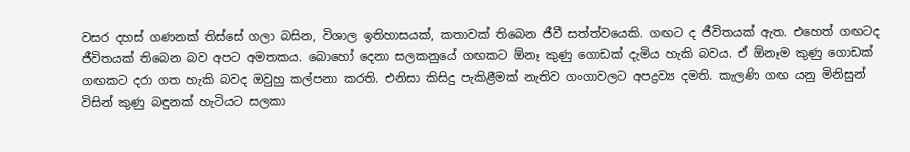වසර දහස් ගණනක් තිස්සේ ගලා බසින, විශාල ඉතිහාසයක්, කතාවක් තිබෙන ජීවී සත්ත්වයෙකි. ගඟට ද ජීවිතයක් ඇත. එහෙත් ගඟටද ජීවිතයක් තිබෙන බව අපට අමතකය. බොහෝ දෙනා සලකනුයේ ගඟකට ඕනෑ කුණු ගොඩක් දැමිය හැකි බවය. ඒ ඕනෑම කුණු ගොඩක් ගඟකට දරා ගත හැකි බවද ඔවුහු කල්පනා කරති. එනිසා කිසිදු පැකිළීමක් නැතිව ගංගාවලට අපද්‍රව්‍ය දමති. කැලණි ගඟ යනු මිනිසුන් විසින් කුණු බඳුනක් හැටියට සලකා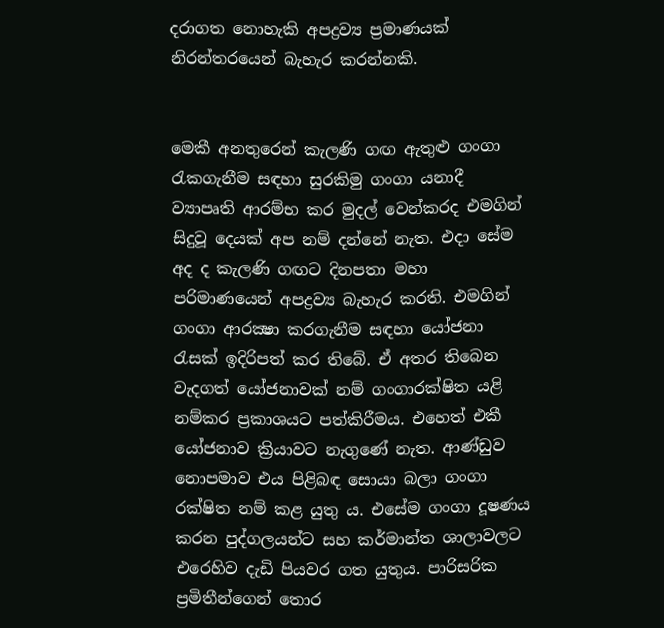දරාගත නොහැකි අපද්‍රව්‍ය ප්‍රමාණයක් නිරන්තරයෙන් බැහැර කරන්නකි.


මෙකී අනතුරෙන් කැලණි ගඟ ඇතුළු ගංගා රැකගැනීම සඳහා සුරකිමු ගංගා යනාදී ව්‍යාපෘති ආරම්භ කර මුදල් වෙන්කරද එමගින් සිදුවූ දෙයක් අප නම් දන්නේ නැත. එදා සේම අද ද කැලණි ගඟට දිනපතා මහා පරිමාණයෙන් අපද්‍රව්‍ය බැහැර කරති. එමගින් ගංගා ආරක්‍ෂා කරගැනීම සඳහා යෝජනා රැසක් ඉදිරිපත් කර තිබේ. ඒ අතර තිබෙන වැදගත් යෝජනාවක් නම් ගංගාරක්ෂිත යළි නම්කර ප්‍රකාශයට පත්කිරීමය. එහෙත් එකී යෝජනාව ක්‍රියාවට නැගුණේ නැත. ආණ්ඩුව නොපමාව එය පිළිබඳ සොයා බලා ගංගා රක්ෂිත නම් කළ යුතු ය. එසේම ගංගා දූෂණය කරන පුද්ගලයන්ට සහ කර්මාන්ත ශාලාවලට එරෙහිව දැඩි පියවර ගත යුතුය. පාරිසරික ප්‍රමිතීන්ගෙන් තොර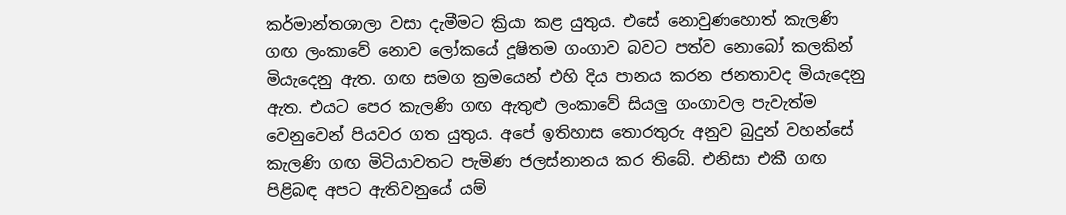කර්මාන්තශාලා වසා දැමීමට ක්‍රියා කළ යුතුය. එසේ නොවුණහොත් කැලණි ගඟ ලංකාවේ නොව ලෝකයේ දූෂිතම ගංගාව බවට පත්ව නොබෝ කලකින් මියැදෙනු ඇත. ගඟ සමග ක්‍රමයෙන් එහි දිය පානය කරන ජනතාවද මියැදෙනු ඇත. එයට පෙර කැලණි ගඟ ඇතුළු ලංකාවේ සියලු ගංගාවල පැවැත්ම වෙනුවෙන් පියවර ගත යුතුය. අපේ ඉතිහාස තොරතුරු අනුව බුදුන් වහන්සේ කැලණි ගඟ මිටියාවතට පැමිණ ජලස්නානය කර තිබේ. එනිසා එකී ගඟ පිළිබඳ අපට ඇතිවනුයේ යම්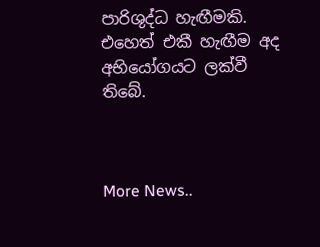පාරිශුද්ධ හැඟීමකි. එහෙත් එකී හැඟීම අද අභියෝගයට ලක්වී තිබේ.



More News..